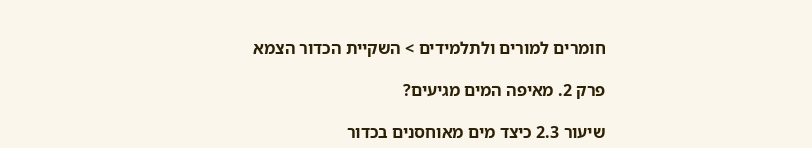חומרים למורים ולתלמידים > השקיית הכדור הצמא

פרק 2. מאיפה המים מגיעים?

שיעור 2.3 כיצד מים מאוחסנים בכדור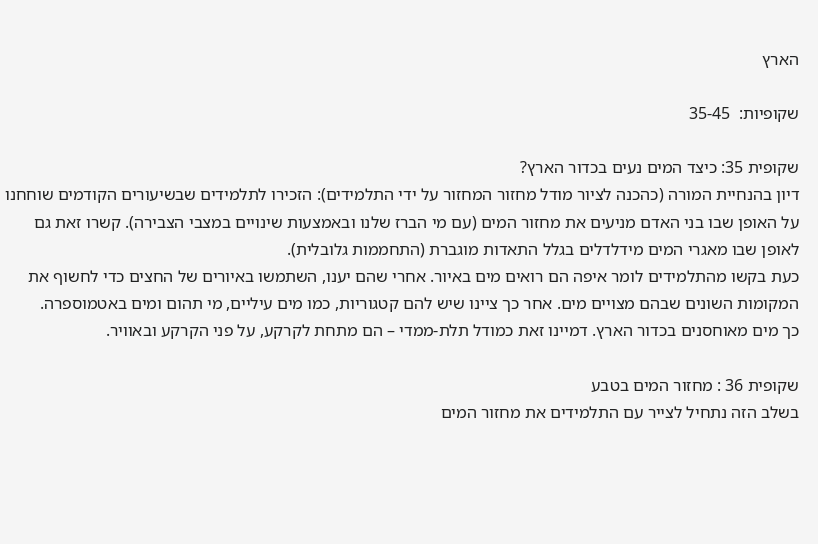הארץ

שקופיות:  35-45

שקופית 35: כיצד המים נעים בכדור הארץ?
דיון בהנחיית המורה (כהכנה לציור מודל מחזור המחזור על ידי התלמידים): הזכירו לתלמידים שבשיעורים הקודמים שוחחנו על האופן שבו בני האדם מניעים את מחזור המים (עם מי הברז שלנו ובאמצעות שינויים במצבי הצבירה). קשרו זאת גם לאופן שבו מאגרי המים מידלדלים בגלל התאדות מוגברת (התחממות גלובלית).
כעת בקשו מהתלמידים לומר איפה הם רואים מים באיור. אחרי שהם יענו, השתמשו באיורים של החצים כדי לחשוף את המקומות השונים שבהם מצויים מים. אחר כך ציינו שיש להם קטגוריות, כמו מים עיליים, מי תהום ומים באטמוספרה.
כך מים מאוחסנים בכדור הארץ. דמיינו זאת כמודל תלת-ממדי – הם מתחת לקרקע, על פני הקרקע ובאוויר.

שקופית 36 : מחזור המים בטבע
בשלב הזה נתחיל לצייר עם התלמידים את מחזור המים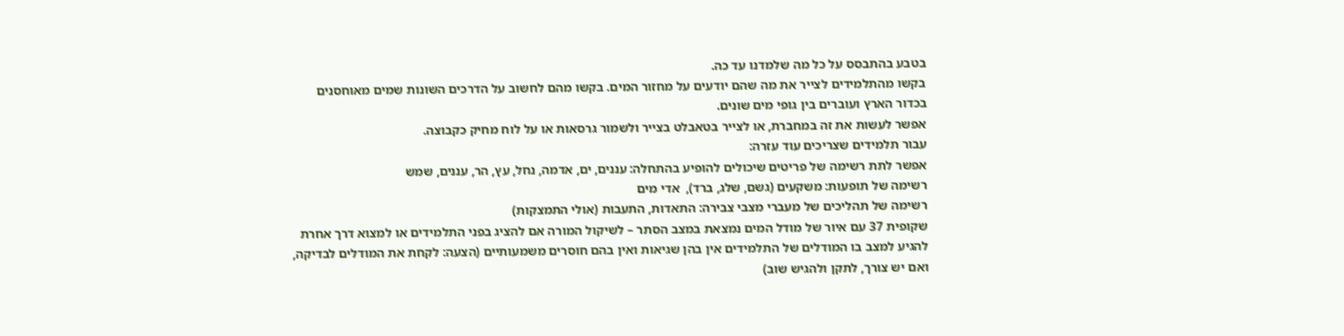בטבע בהתבסס על כל מה שלמדנו עד כה.
בקשו מהתלמידים לצייר את מה שהם יודעים על מחזור המים. בקשו מהם לחשוב על הדרכים השונות שמים מאוחסנים בכדור הארץ ועוברים בין גופי מים שונים.
אפשר לעשות את זה במחברת, או לצייר בטאבלט בצייר ולשמור גרסאות או על לוח מחיק כקבוצה.
עבור תלמידים שצריכים עוד עזרה:
אפשר לתת רשימה של פריטים שיכולים להופיע בהתחלה: עננים, ים, אדמה, נחל, עץ, הר, עננים, שמש
רשימה של תופעות: משקעים (גשם, שלג, ברד),  אדי מים
רשימה של תהליכים של מעברי מצבי צבירה: התאדות, התעבות (אולי התמצקות)
שקופית 37 עם איור של מודל המים נמצאת במצב הסתר – לשיקול המורה אם להציג בפני התלמידים או למצוא דרך אחרת להגיע למצב בו המודלים של התלמידים אין בהן שגיאות ואין בהם חוסרים משמעותיים (הצעה: לקחת את המודלים לבדיקה, ואם יש צורך, לתקן ולהגיש שוב)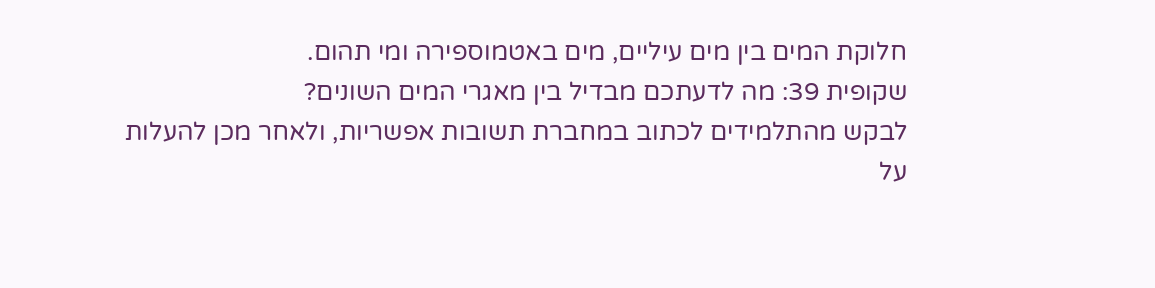חלוקת המים בין מים עיליים, מים באטמוספירה ומי תהום.
שקופית 39: מה לדעתכם מבדיל בין מאגרי המים השונים?
לבקש מהתלמידים לכתוב במחברת תשובות אפשריות, ולאחר מכן להעלות על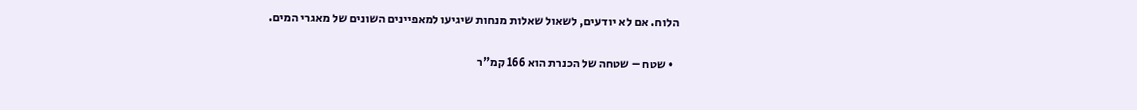הלוח. אם לא יודעים, לשאול שאלות מנחות שיגיעו למאפיינים השונים של מאגרי המים.

  • שטח – שטחה של הכנרת הוא 166 קמ"ר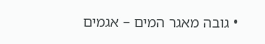• גובה מאגר המים – אגמים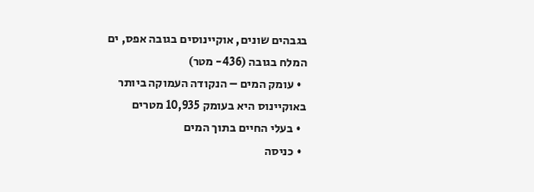בגבהים שונים, אוקיינוסים בגובה אפס, ים המלח בגובה (436- מטר)
  • עומק המים – הנקודה העמוקה ביותר באוקיינוס היא בעומק 10,935 מטרים
  • בעלי החיים בתוך המים
  • כניסה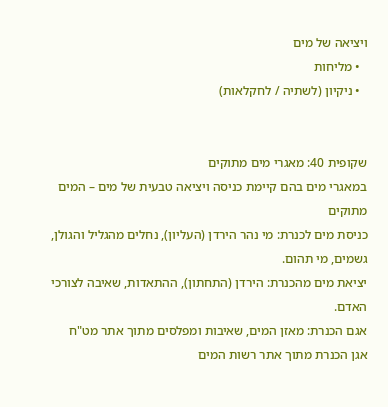ויציאה של מים
  • מליחות
  • ניקיון (לשתיה / לחקלאות)


שקופית 40: מאגרי מים מתוקים
במאגרי מים בהם קיימת כניסה ויציאה טבעית של מים – המים מתוקים
כניסת מים לכנרת: מי נהר הירדן (העליון), נחלים מהגליל והגולן, גשמים, מי תהום.
יציאת מים מהכנרת: הירדן (התחתון), ההתאדות, שאיבה לצורכי האדם.
אגם הכנרת: מאזן המים, שאיבות ומפלסים מתוך אתר מט"ח
אגן הכנרת מתוך אתר רשות המים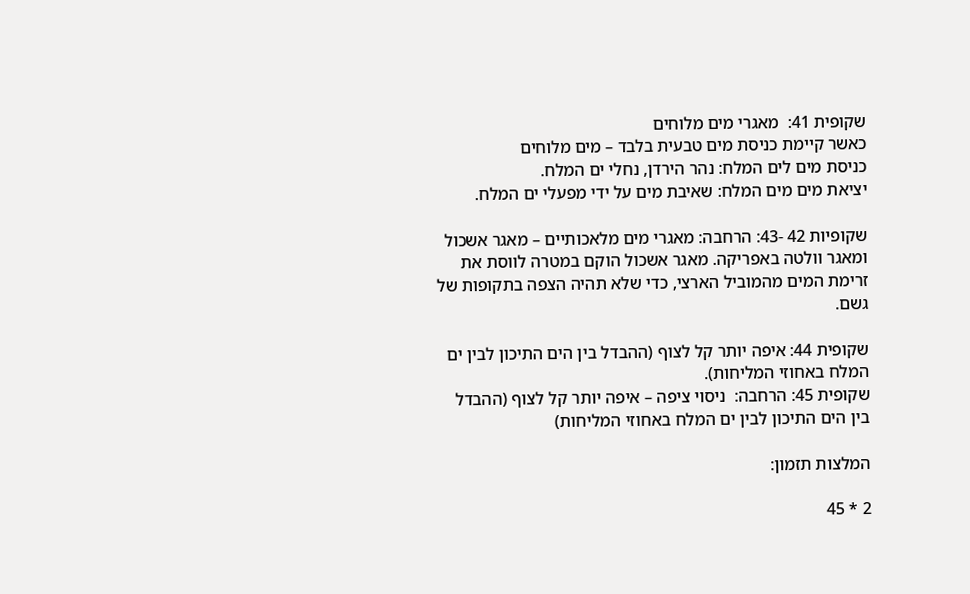שקופית 41:  מאגרי מים מלוחים
כאשר קיימת כניסת מים טבעית בלבד – מים מלוחים
כניסת מים לים המלח: נהר הירדן, נחלי ים המלח.
יציאת מים מים המלח: שאיבת מים על ידי מפעלי ים המלח.

שקופיות 42 -43: הרחבה: מאגרי מים מלאכותיים – מאגר אשכול ומאגר וולטה באפריקה. מאגר אשכול הוקם במטרה לווסת את זרימת המים מהמוביל הארצי, כדי שלא תהיה הצפה בתקופות של גשם.

שקופית 44: איפה יותר קל לצוף (ההבדל בין הים התיכון לבין ים המלח באחוזי המליחות).
שקופית 45: הרחבה:  ניסוי ציפה – איפה יותר קל לצוף (ההבדל בין הים התיכון לבין ים המלח באחוזי המליחות)

המלצות תזמון:

2 * 45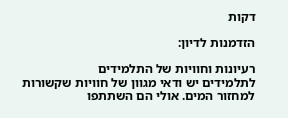דקות

הזדמנות לדיון:

רעיונות וחוויות של התלמידים
לתלמידים יש ודאי מגוון של חוויות שקשורות למחזור המים. אולי הם השתתפו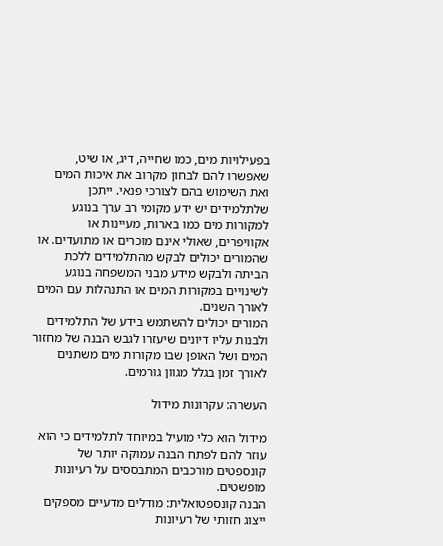בפעילויות מים, כמו שחייה, דיג, או שיט, שאפשרו להם לבחון מקרוב את איכות המים ואת השימוש בהם לצורכי פנאי. ייתכן שלתלמידים יש ידע מקומי רב ערך בנוגע למקורות מים כמו בארות, מעיינות או אקוויפרים, שאולי אינם מוכרים או מתועדים. או שהמורים יכולים לבקש מהתלמידים ללכת הביתה ולבקש מידע מבני המשפחה בנוגע לשינויים במקורות המים או התנהלות עם המים לאורך השנים.
המורים יכולים להשתמש בידע של התלמידים ולבנות עליו דיונים שיעזרו לגבש הבנה של מחזור המים ושל האופן שבו מקורות מים משתנים לאורך זמן בגלל מגוון גורמים.

העשרה: עקרונות מידול

מידול הוא כלי מועיל במיוחד לתלמידים כי הוא עוזר להם לפתח הבנה עמוקה יותר של קונספטים מורכבים המתבססים על רעיונות מופשטים.
הבנה קונספטואלית: מודלים מדעיים מספקים ייצוג חזותי של רעיונות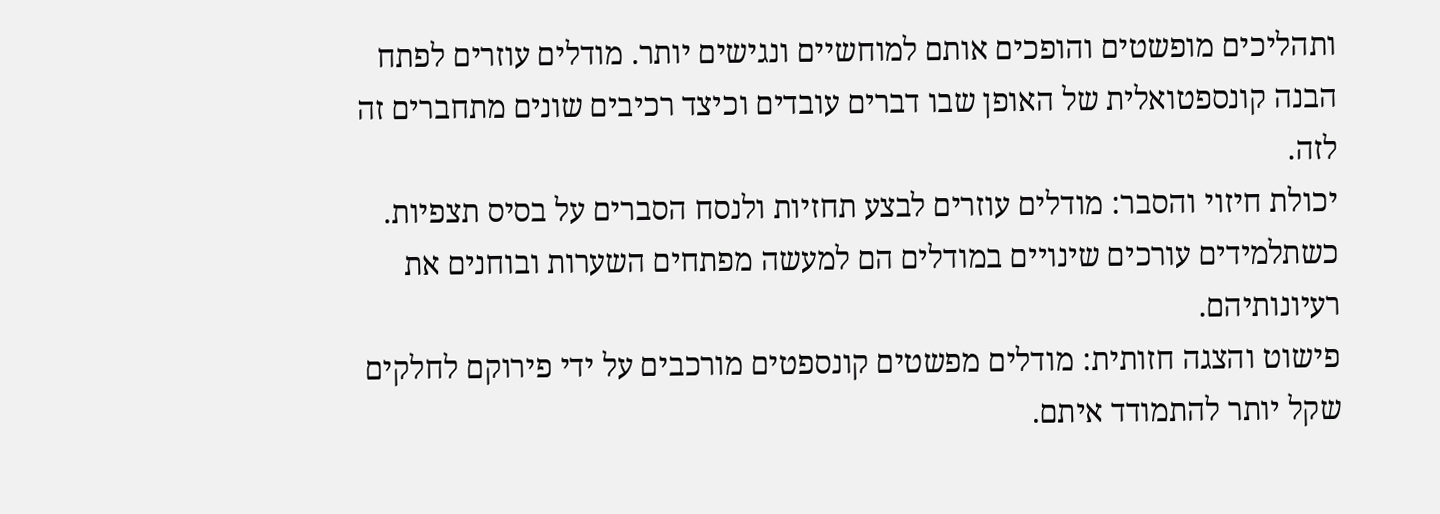ותהליכים מופשטים והופכים אותם למוחשיים ונגישים יותר. מודלים עוזרים לפתח הבנה קונספטואלית של האופן שבו דברים עובדים וכיצד רכיבים שונים מתחברים זה לזה.
יכולת חיזוי והסבר: מודלים עוזרים לבצע תחזיות ולנסח הסברים על בסיס תצפיות. כשתלמידים עורכים שינויים במודלים הם למעשה מפתחים השערות ובוחנים את רעיונותיהם.
פישוט והצגה חזותית: מודלים מפשטים קונספטים מורכבים על ידי פירוקם לחלקים שקל יותר להתמודד איתם.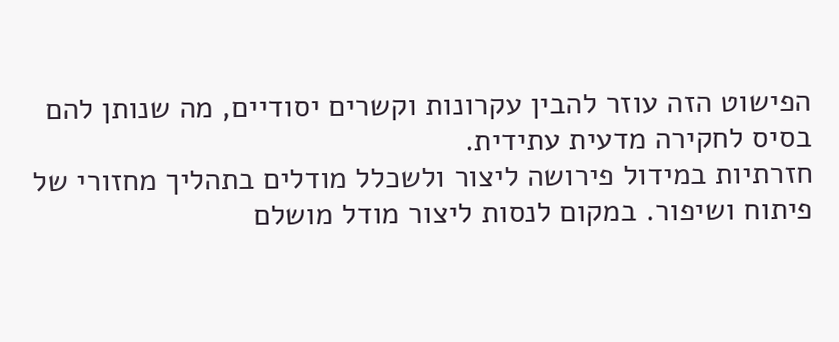הפישוט הזה עוזר להבין עקרונות וקשרים יסודיים, מה שנותן להם בסיס לחקירה מדעית עתידית.
חזרתיות במידול פירושה ליצור ולשכלל מודלים בתהליך מחזורי של פיתוח ושיפור. במקום לנסות ליצור מודל מושלם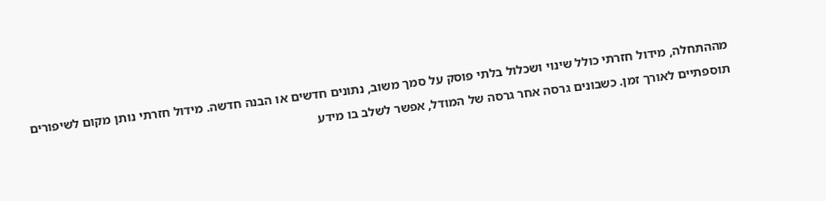מההתחלה, מידול חזרתי כולל שינוי ושכלול בלתי פוסק על סמך משוב, נתונים חדשים או הבנה חדשה. מידול חזרתי נותן מקום לשיפורים תוספתיים לאורך זמן. כשבונים גרסה אחר גרסה של המודל, אפשר לשלב בו מידע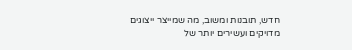חדש, תובנות ומשוב, מה שמייצר ייצוגים מדויקים ועשירים יותר של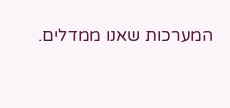המערכות שאנו ממדלים.